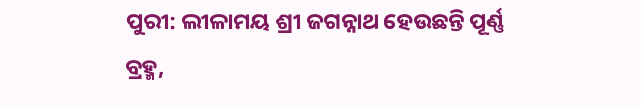ପୁରୀ: ଲୀଳାମୟ ଶ୍ରୀ ଜଗନ୍ନାଥ ହେଉଛନ୍ତି ପୂର୍ଣ୍ଣ ବ୍ରହ୍ମ,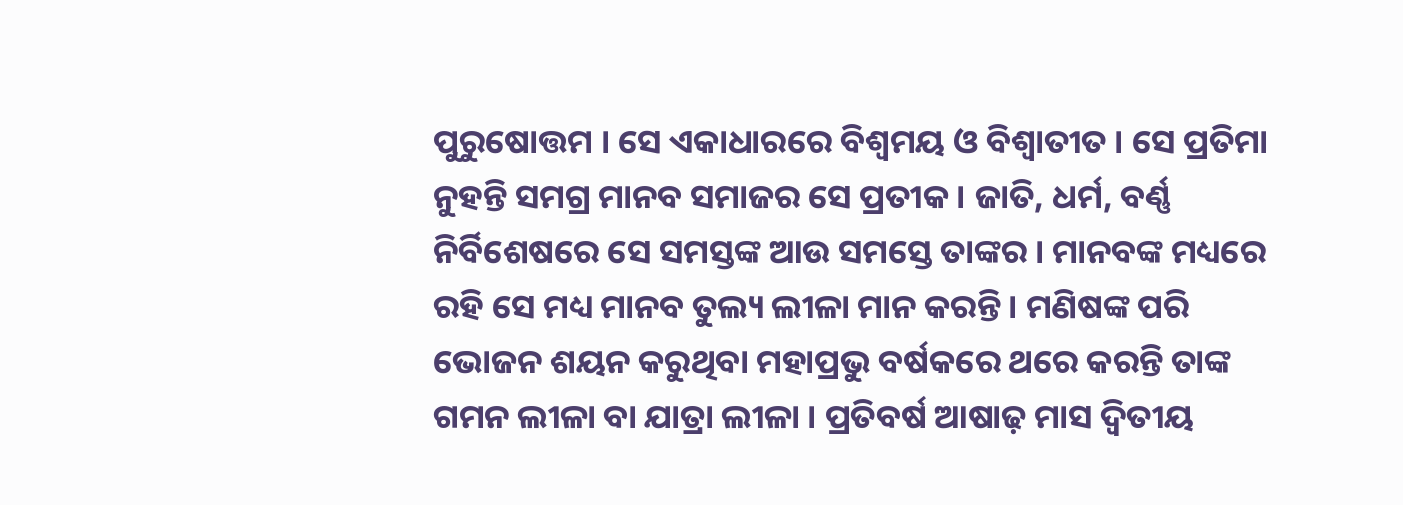ପୁରୁଷୋତ୍ତମ । ସେ ଏକାଧାରରେ ବିଶ୍ବମୟ ଓ ବିଶ୍ବାତୀତ । ସେ ପ୍ରତିମା ନୁହନ୍ତି ସମଗ୍ର ମାନବ ସମାଜର ସେ ପ୍ରତୀକ । ଜାତି, ଧର୍ମ, ବର୍ଣ୍ଣ ନିର୍ବିଶେଷରେ ସେ ସମସ୍ତଙ୍କ ଆଉ ସମସ୍ତେ ତାଙ୍କର । ମାନବଙ୍କ ମଧ୍ୟରେ ରହି ସେ ମଧ୍ୟ ମାନବ ତୁଲ୍ୟ ଲୀଳା ମାନ କରନ୍ତି । ମଣିଷଙ୍କ ପରି ଭୋଜନ ଶୟନ କରୁଥିବା ମହାପ୍ରଭୁ ବର୍ଷକରେ ଥରେ କରନ୍ତି ତାଙ୍କ ଗମନ ଲୀଳା ବା ଯାତ୍ରା ଲୀଳା । ପ୍ରତିବର୍ଷ ଆଷାଢ଼ ମାସ ଦ୍ବିତୀୟ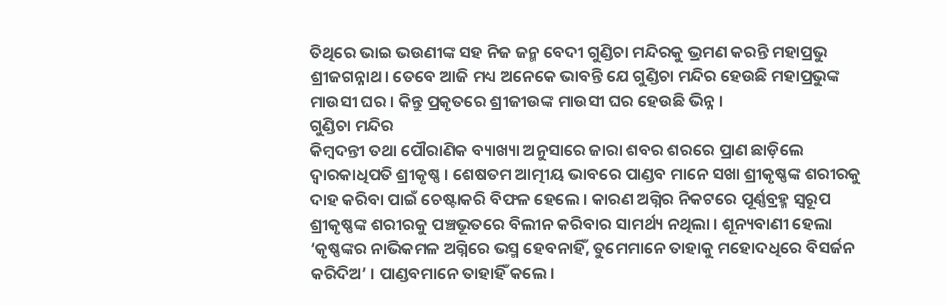ତିଥିରେ ଭାଇ ଭଉଣୀଙ୍କ ସହ ନିଜ ଜନ୍ମ ବେଦୀ ଗୁଣ୍ଡିଚା ମନ୍ଦିରକୁ ଭ୍ରମଣ କରନ୍ତି ମହାପ୍ରଭୁ ଶ୍ରୀଜଗନ୍ନାଥ। ତେବେ ଆଜି ମଧ୍ୟ ଅନେକେ ଭାବନ୍ତି ଯେ ଗୁଣ୍ଡିଚା ମନ୍ଦିର ହେଉଛି ମହାପ୍ରଭୁଙ୍କ ମାଉସୀ ଘର । କିନ୍ତୁ ପ୍ରକୃତରେ ଶ୍ରୀଜୀଉଙ୍କ ମାଉସୀ ଘର ହେଉଛି ଭିନ୍ନ ।
ଗୁଣ୍ଡିଚା ମନ୍ଦିର
କିମ୍ବଦନ୍ତୀ ତଥା ପୌରାଣିକ ବ୍ୟାଖ୍ୟା ଅନୁସାରେ ଜାରା ଶବର ଶରରେ ପ୍ରାଣ ଛାଡ଼ିଲେ ଦ୍ବାରକାଧିପତି ଶ୍ରୀକୃଷ୍ଣ । ଶେଷତମ ଆତ୍ମୀୟ ଭାବରେ ପାଣ୍ଡବ ମାନେ ସଖା ଶ୍ରୀକୃଷ୍ଣଙ୍କ ଶରୀରକୁ ଦାହ କରିବା ପାଇଁ ଚେଷ୍ଟାକରି ବିଫଳ ହେଲେ । କାରଣ ଅଗ୍ନିର ନିକଟରେ ପୂର୍ଣ୍ଣବ୍ରହ୍ମ ସ୍ବରୂପ ଶ୍ରୀକୃଷ୍ଣଙ୍କ ଶରୀରକୁ ପଞ୍ଚଭୂତରେ ବିଲୀନ କରିବାର ସାମର୍ଥ୍ୟ ନଥିଲା । ଶୂନ୍ୟବାଣୀ ହେଲା ‘କୃଷ୍ଣଙ୍କର ନାଭିକମଳ ଅଗ୍ନିରେ ଭସ୍ମ ହେବନାହିଁ, ତୁମେମାନେ ତାହାକୁ ମହୋଦଧିରେ ବିସର୍ଜନ କରିଦିଅ’ । ପାଣ୍ଡବମାନେ ତାହାହିଁ କଲେ ।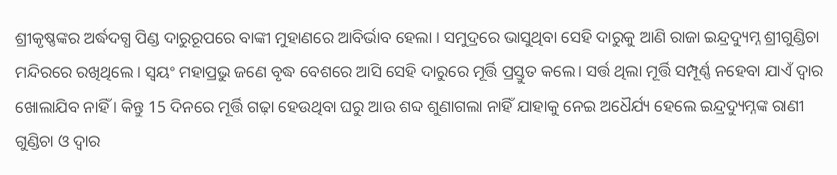ଶ୍ରୀକୃଷ୍ଣଙ୍କର ଅର୍ଦ୍ଧଦଗ୍ଧ ପିଣ୍ଡ ଦାରୁରୂପରେ ବାଙ୍କୀ ମୁହାଣରେ ଆବିର୍ଭାବ ହେଲା । ସମୁଦ୍ରରେ ଭାସୁଥିବା ସେହି ଦାରୁକୁ ଆଣି ରାଜା ଇନ୍ଦ୍ରଦ୍ୟୁମ୍ନ ଶ୍ରୀଗୁଣ୍ଡିଚା ମନ୍ଦିରରେ ରଖିଥିଲେ । ସ୍ବୟଂ ମହାପ୍ରଭୁ ଜଣେ ବୃଦ୍ଧ ବେଶରେ ଆସି ସେହି ଦାରୁରେ ମୂର୍ତ୍ତି ପ୍ରସ୍ତୁତ କଲେ। ସର୍ତ୍ତ ଥିଲା ମୂର୍ତ୍ତି ସମ୍ପୂର୍ଣ୍ଣ ନହେବା ଯାଏଁ ଦ୍ବାର ଖୋଲାଯିବ ନାହିଁ । କିନ୍ତୁ 15 ଦିନରେ ମୂର୍ତ୍ତି ଗଢ଼ା ହେଉଥିବା ଘରୁ ଆଉ ଶବ୍ଦ ଶୁଣାଗଲା ନାହିଁ ଯାହାକୁ ନେଇ ଅଧୈର୍ଯ୍ୟ ହେଲେ ଇନ୍ଦ୍ରଦ୍ୟୁମ୍ନଙ୍କ ରାଣୀ ଗୁଣ୍ଡିଚା ଓ ଦ୍ବାର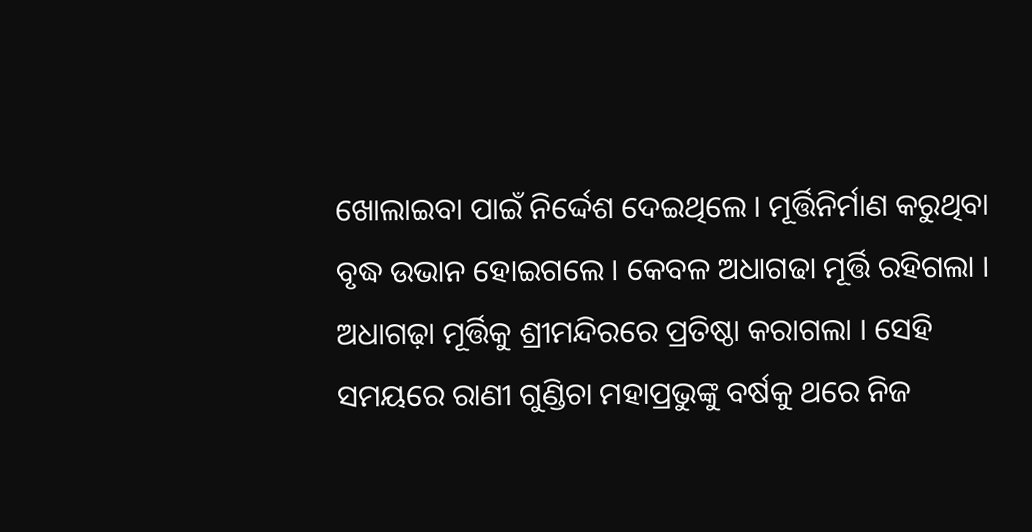ଖୋଲାଇବା ପାଇଁ ନିର୍ଦ୍ଦେଶ ଦେଇଥିଲେ । ମୂର୍ତ୍ତିନିର୍ମାଣ କରୁଥିବା ବୃଦ୍ଧ ଉଭାନ ହୋଇଗଲେ । କେବଳ ଅଧାଗଢା ମୂର୍ତ୍ତି ରହିଗଲା । ଅଧାଗଢ଼ା ମୂର୍ତ୍ତିକୁ ଶ୍ରୀମନ୍ଦିରରେ ପ୍ରତିଷ୍ଠା କରାଗଲା । ସେହି ସମୟରେ ରାଣୀ ଗୁଣ୍ଡିଚା ମହାପ୍ରଭୁଙ୍କୁ ବର୍ଷକୁ ଥରେ ନିଜ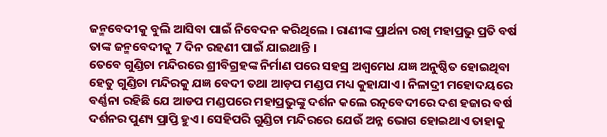ଜନ୍ମବେଦୀକୁ ବୁଲି ଆସିବା ପାଇଁ ନିବେଦନ କରିଥିଲେ । ରାଣୀଙ୍କ ପ୍ରାର୍ଥନା ରଖି ମହାପ୍ରଭୁ ପ୍ରତି ବର୍ଷ ତାଙ୍କ ଜନ୍ମବେଦୀକୁ 7 ଦିନ ରହଣୀ ପାଇଁ ଯାଇଥାନ୍ତି ।
ତେବେ ଗୁଣ୍ଡିଚା ମନ୍ଦିରରେ ଶ୍ରୀବିଗ୍ରହଙ୍କ ନିର୍ମାଣ ପରେ ସହସ୍ର ଅଶ୍ବମେଧ ଯଜ୍ଞ ଅନୁଷ୍ଠିତ ହୋଇଥିବା ହେତୁ ଗୁଣ୍ଡିଚା ମନ୍ଦିରକୁ ଯଜ୍ଞ ବେଦୀ ତଥା ଆଡ଼ପ ମଣ୍ଡପ ମଧ୍ୟ କୁହାଯାଏ। ନିଳାଦ୍ରୀ ମହୋଦୟରେ ବର୍ଣ୍ଣନା ରହିଛି ଯେ ଆଡପ ମଣ୍ଡପରେ ମହାପ୍ରଭୁଙ୍କୁ ଦର୍ଶନ କଲେ ରତ୍ନବେଦୀରେ ଦଶ ହଜାର ବର୍ଷ ଦର୍ଶନର ପୁଣ୍ୟ ପ୍ରାପ୍ତି ହୁଏ। ସେହିପରି ଗୁଣ୍ଡିଚା ମନ୍ଦିରରେ ଯେଉଁ ଅନ୍ନ ଭୋଗ ହୋଇଥାଏ ତାହାକୁ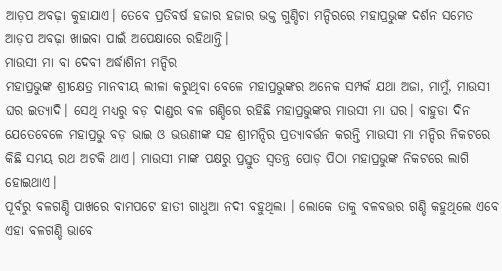ଆଡ଼ପ ଅବଢ଼ା କୁହାଯାଏ। ତେବେ ପ୍ରତିବର୍ଷ ହଜାର ହଜାର ଭକ୍ତ ଗୁଣ୍ଡିଚା ମନ୍ଦିରରେ ମହାପ୍ରଭୁଙ୍କ ଦର୍ଶନ ସମେତ ଆଡ଼ପ ଅବଢ଼ା ଖାଇବା ପାଇଁ ଅପେକ୍ଷାରେ ରହିଥାନ୍ତି।
ମାଉସୀ ମା ବା ଦେବୀ ଅର୍ଦ୍ଧାଶିନୀ ମନ୍ଦିର
ମହାପ୍ରଭୁଙ୍କ ଶ୍ରୀକ୍ଷେତ୍ର ମାନବୀୟ ଲୀଳା କରୁଥିବା ବେଳେ ମହାପ୍ରଭୁଙ୍କର ଅନେକ ସମ୍ପର୍କ ଯଥା ଅଜା, ମାମୁଁ, ମାଉସୀ ଘର ଇତ୍ୟାଦି। ସେଥି ମଧ୍ୟରୁ ବଡ଼ ଦାଣ୍ଡର ବଳ ଗଣ୍ଡିରେ ରହିଛି ମହାପ୍ରଭୁଙ୍କର ମାଉସୀ ମା ଘର। ବାହୁଡା ଦିନ ଯେତେବେଳେ ମହାପ୍ରଭୁ ବଡ଼ ଭାଇ ଓ ଭଉଣୀଙ୍କ ସହ ଶ୍ରୀମନ୍ଦିର ପ୍ରତ୍ୟାବର୍ତ୍ତନ କରନ୍ତି ମାଉସୀ ମା ମନ୍ଦିର ନିକଟରେ କିଛି ସମୟ ରଥ ଅଟକି ଥାଏ। ମାଉସୀ ମାଙ୍କ ପକ୍ଷରୁ ପ୍ରସ୍ତୁତ ସ୍ବତନ୍ତ୍ର ପୋଡ଼ ପିଠା ମହାପ୍ରଭୁଙ୍କ ନିକଟରେ ଲାଗି ହୋଇଥାଏ।
ପୂର୍ବରୁ ବଳଗଣ୍ଡି ପାଖରେ ବାମପଟେ ହାତୀ ଗାଧୁଆ ନଦୀ ବହୁଥିଲା । ଲୋକେ ତାକୁ ବଳବତ୍ତର ଗଣ୍ଡି କହୁଥିଲେ ଏବେ ଏହା ବଳଗଣ୍ଡି ଭାବେ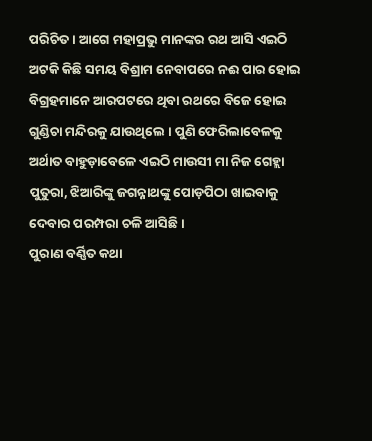ପରିଚିତ । ଆଗେ ମହାପ୍ରଭୁ ମାନଙ୍କର ରଥ ଆସି ଏଇଠି ଅଟକି କିଛି ସମୟ ବିଶ୍ରାମ ନେବାପରେ ନଈ ପାର ହୋଇ ବିଗ୍ରହମାନେ ଆରପଟରେ ଥିବା ରଥରେ ବିଜେ ହୋଇ ଗୁଣ୍ଡିଚା ମନ୍ଦିରକୁ ଯାଉଥିଲେ । ପୁଣି ଫେରିଲାବେଳକୁ ଅର୍ଥାତ ବାହୁଡ଼ାବେଳେ ଏଇଠି ମାଉସୀ ମା ନିଜ ଗେହ୍ଲା ପୁତୁରା, ଝିଆରିଙ୍କୁ ଜଗନ୍ନାଥଙ୍କୁ ପୋଡ଼ପିଠା ଖାଇବାକୁ ଦେବାର ପରମ୍ପରା ଚଳି ଆସିଛି ।
ପୁରାଣ ବର୍ଣ୍ଣିତ କଥା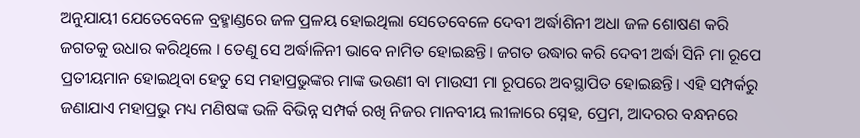ଅନୁଯାୟୀ ଯେତେବେଳେ ବ୍ରହ୍ମାଣ୍ଡରେ ଜଳ ପ୍ରଳୟ ହୋଇଥିଲା ସେତେବେଳେ ଦେବୀ ଅର୍ଦ୍ଧାଶିନୀ ଅଧା ଜଳ ଶୋଷଣ କରି ଜଗତକୁ ଉଧାର କରିଥିଲେ । ତେଣୁ ସେ ଅର୍ଦ୍ଧାଳିନୀ ଭାବେ ନାମିତ ହୋଇଛନ୍ତି। ଜଗତ ଉଦ୍ଧାର କରି ଦେବୀ ଅର୍ଦ୍ଧା ସିନି ମା ରୂପେ ପ୍ରତୀୟମାନ ହୋଇଥିବା ହେତୁ ସେ ମହାପ୍ରଭୁଙ୍କର ମାଙ୍କ ଭଉଣୀ ବା ମାଉସୀ ମା ରୂପରେ ଅବସ୍ଥାପିତ ହୋଇଛନ୍ତି। ଏହି ସମ୍ପର୍କରୁ ଜଣାଯାଏ ମହାପ୍ରଭୁ ମଧ୍ୟ ମଣିଷଙ୍କ ଭଳି ବିଭିନ୍ନ ସମ୍ପର୍କ ରଖି ନିଜର ମାନବୀୟ ଲୀଳାରେ ସ୍ନେହ, ପ୍ରେମ, ଆଦରର ବନ୍ଧନରେ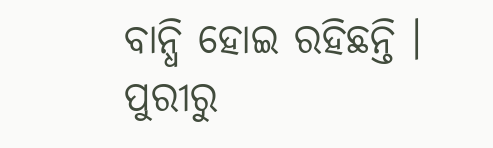ବାନ୍ଧି ହୋଇ ରହିଛନ୍ତି ।
ପୁରୀରୁ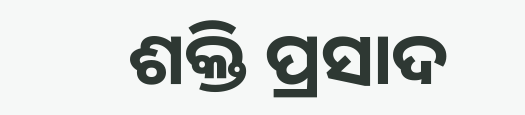ଶକ୍ତି ପ୍ରସାଦ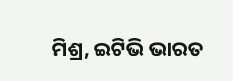ମିଶ୍ର, ଇଟିଭି ଭାରତ